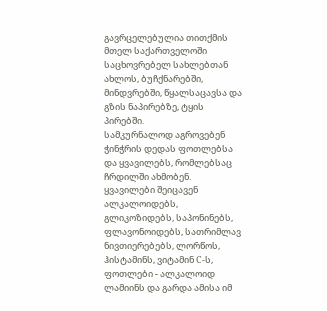გავრცელებულია თითქმის მთელ საქართველოში საცხოვრებელ სახლებთან ახლოს, ბუჩქნარებში, მინდვრებში, წყალსაცავსა და გზის ნაპირებზე, ტყის პირებში.
სამკურნალოდ აგროვებენ ჭინჭრის დედას ფოთლებსა და ყვავილებს, რომლებსაც ჩრდილში ახმობენ.
ყვავილები შეიცავენ ალკალოიდებს, გლიკოზიდებს, საპონინებს, ფლავონოიდებს, სათრიმლავ ნივთიერებებს, ლორწოს, ჰისტამინს, ვიტამინ С-ს, ფოთლები - ალკალოიდ ლამიინს და გარდა ამისა იმ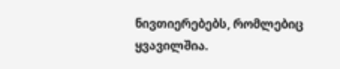ნივთიერებებს, რომლებიც ყვავილშია.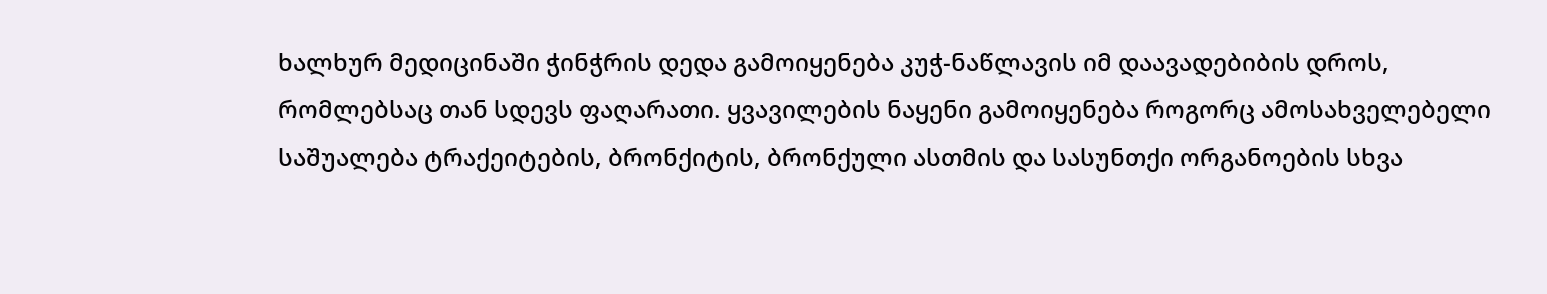ხალხურ მედიცინაში ჭინჭრის დედა გამოიყენება კუჭ-ნაწლავის იმ დაავადებიბის დროს, რომლებსაც თან სდევს ფაღარათი. ყვავილების ნაყენი გამოიყენება როგორც ამოსახველებელი საშუალება ტრაქეიტების, ბრონქიტის, ბრონქული ასთმის და სასუნთქი ორგანოების სხვა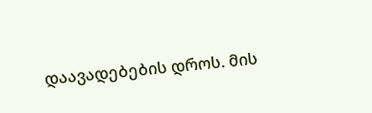დაავადებების დროს. მის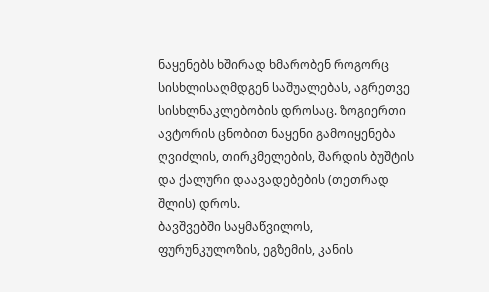ნაყენებს ხშირად ხმარობენ როგორც სისხლისაღმდგენ საშუალებას, აგრეთვე სისხლნაკლებობის დროსაც. ზოგიერთი ავტორის ცნობით ნაყენი გამოიყენება ღვიძლის, თირკმელების, შარდის ბუშტის და ქალური დაავადებების (თეთრად შლის) დროს.
ბავშვებში საყმაწვილოს, ფურუნკულოზის, ეგზემის, კანის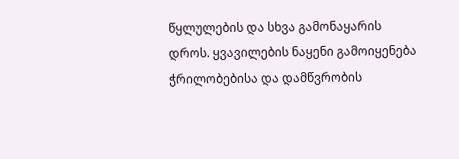წყლულების და სხვა გამონაყარის დროს. ყვავილების ნაყენი გამოიყენება ჭრილობებისა და დამწვრობის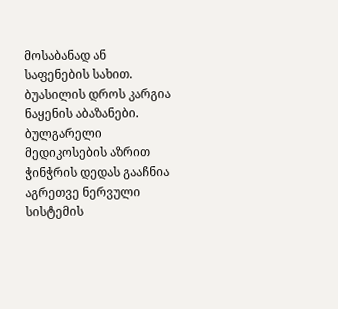მოსაბანად ან საფენების სახით. ბუასილის დროს კარგია ნაყენის აბაზანები.
ბულგარელი მედიკოსების აზრით ჭინჭრის დედას გააჩნია აგრეთვე ნერვული სისტემის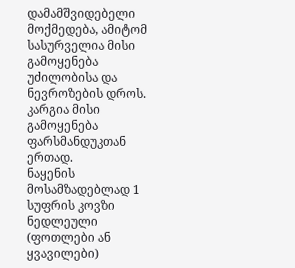დამამშვიდებელი მოქმედება, ამიტომ სასურველია მისი გამოყენება უძილობისა და ნევროზების დროს. კარგია მისი გამოყენება ფარსმანდუკთან ერთად.
ნაყენის მოსამზადებლად 1 სუფრის კოვზი ნედლეული (ფოთლები ან ყვავილები)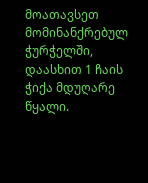მოათავსეთ მომინანქრებულ ჭურჭელში, დაასხით 1 ჩაის ჭიქა მდუღარე წყალი.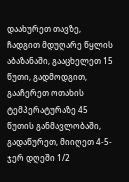დაახურეთ თავზე, ჩადგით მდუღარე წყლის აბაზანაში, გააცხელეთ 15 წუთი, გადმოდგით, გააჩერეთ ოთახის ტემპერატურაზე 45 წუთის განმავლობაში, გადაწურეთ, მიიღეთ 4-5-ჯერ დღეში 1/2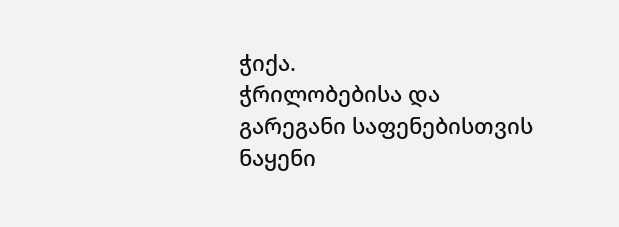ჭიქა.
ჭრილობებისა და გარეგანი საფენებისთვის ნაყენი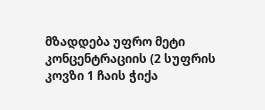მზადდება უფრო მეტი კონცენტრაციის (2 სუფრის კოვზი 1 ჩაის ჭიქა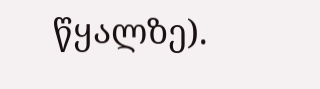წყალზე).